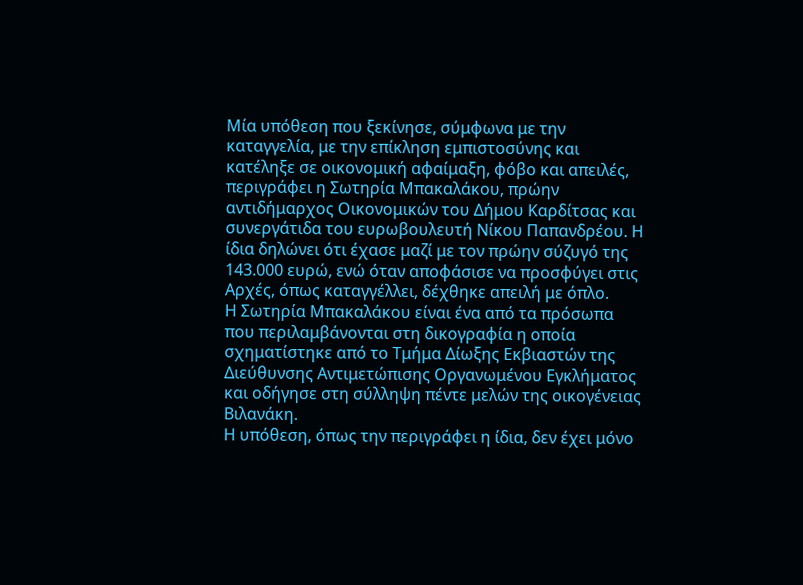Μία υπόθεση που ξεκίνησε, σύμφωνα με την καταγγελία, με την επίκληση εμπιστοσύνης και κατέληξε σε οικονομική αφαίμαξη, φόβο και απειλές, περιγράφει η Σωτηρία Μπακαλάκου, πρώην αντιδήμαρχος Οικονομικών του Δήμου Καρδίτσας και συνεργάτιδα του ευρωβουλευτή Νίκου Παπανδρέου. Η ίδια δηλώνει ότι έχασε μαζί με τον πρώην σύζυγό της 143.000 ευρώ, ενώ όταν αποφάσισε να προσφύγει στις Αρχές, όπως καταγγέλλει, δέχθηκε απειλή με όπλο.
Η Σωτηρία Μπακαλάκου είναι ένα από τα πρόσωπα που περιλαμβάνονται στη δικογραφία η οποία σχηματίστηκε από το Τμήμα Δίωξης Εκβιαστών της Διεύθυνσης Αντιμετώπισης Οργανωμένου Εγκλήματος και οδήγησε στη σύλληψη πέντε μελών της οικογένειας Βιλανάκη.
Η υπόθεση, όπως την περιγράφει η ίδια, δεν έχει μόνο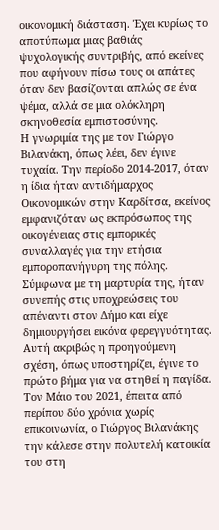οικονομική διάσταση. Έχει κυρίως το αποτύπωμα μιας βαθιάς ψυχολογικής συντριβής, από εκείνες που αφήνουν πίσω τους οι απάτες όταν δεν βασίζονται απλώς σε ένα ψέμα, αλλά σε μια ολόκληρη σκηνοθεσία εμπιστοσύνης.
Η γνωριμία της με τον Γιώργο Βιλανάκη, όπως λέει, δεν έγινε τυχαία. Την περίοδο 2014-2017, όταν η ίδια ήταν αντιδήμαρχος Οικονομικών στην Καρδίτσα, εκείνος εμφανιζόταν ως εκπρόσωπος της οικογένειας στις εμπορικές συναλλαγές για την ετήσια εμποροπανήγυρη της πόλης. Σύμφωνα με τη μαρτυρία της, ήταν συνεπής στις υποχρεώσεις του απέναντι στον Δήμο και είχε δημιουργήσει εικόνα φερεγγυότητας.
Αυτή ακριβώς η προηγούμενη σχέση, όπως υποστηρίζει, έγινε το πρώτο βήμα για να στηθεί η παγίδα. Τον Μάιο του 2021, έπειτα από περίπου δύο χρόνια χωρίς επικοινωνία, ο Γιώργος Βιλανάκης την κάλεσε στην πολυτελή κατοικία του στη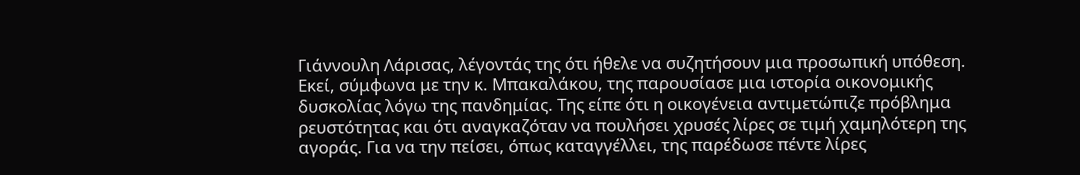Γιάννουλη Λάρισας, λέγοντάς της ότι ήθελε να συζητήσουν μια προσωπική υπόθεση.
Εκεί, σύμφωνα με την κ. Μπακαλάκου, της παρουσίασε μια ιστορία οικονομικής δυσκολίας λόγω της πανδημίας. Της είπε ότι η οικογένεια αντιμετώπιζε πρόβλημα ρευστότητας και ότι αναγκαζόταν να πουλήσει χρυσές λίρες σε τιμή χαμηλότερη της αγοράς. Για να την πείσει, όπως καταγγέλλει, της παρέδωσε πέντε λίρες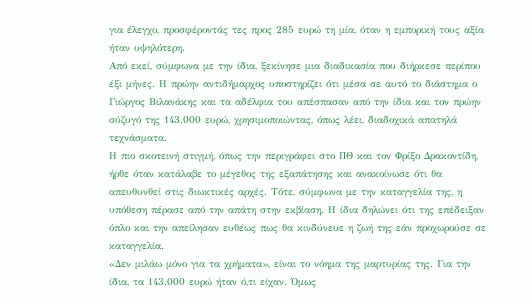για έλεγχο, προσφέροντάς τες προς 285 ευρώ τη μία, όταν η εμπορική τους αξία ήταν υψηλότερη.
Από εκεί, σύμφωνα με την ίδια, ξεκίνησε μια διαδικασία που διήρκεσε περίπου έξι μήνες. Η πρώην αντιδήμαρχος υποστηρίζει ότι μέσα σε αυτό το διάστημα ο Γιώργος Βιλανάκης και τα αδέλφια του απέσπασαν από την ίδια και τον πρώην σύζυγό της 143.000 ευρώ, χρησιμοποιώντας, όπως λέει, διαδοχικά απατηλά τεχνάσματα.
Η πιο σκοτεινή στιγμή, όπως την περιγράφει στο ΠΘ και τον Φρίξο Δρακοντίδη, ήρθε όταν κατάλαβε το μέγεθος της εξαπάτησης και ανακοίνωσε ότι θα απευθυνθεί στις διωκτικές αρχές. Τότε, σύμφωνα με την καταγγελία της, η υπόθεση πέρασε από την απάτη στην εκβίαση. Η ίδια δηλώνει ότι της επέδειξαν όπλο και την απείλησαν ευθέως πως θα κινδύνευε η ζωή της εάν προχωρούσε σε καταγγελία.
«Δεν μιλάω μόνο για τα χρήματα», είναι το νόημα της μαρτυρίας της. Για την ίδια, τα 143.000 ευρώ ήταν ό,τι είχαν. Όμως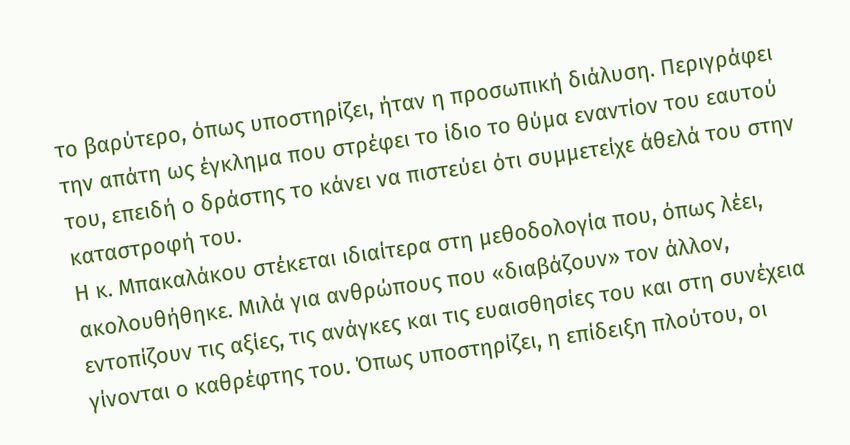το βαρύτερο, όπως υποστηρίζει, ήταν η προσωπική διάλυση. Περιγράφει την απάτη ως έγκλημα που στρέφει το ίδιο το θύμα εναντίον του εαυτού του, επειδή ο δράστης το κάνει να πιστεύει ότι συμμετείχε άθελά του στην καταστροφή του.
Η κ. Μπακαλάκου στέκεται ιδιαίτερα στη μεθοδολογία που, όπως λέει, ακολουθήθηκε. Μιλά για ανθρώπους που «διαβάζουν» τον άλλον, εντοπίζουν τις αξίες, τις ανάγκες και τις ευαισθησίες του και στη συνέχεια γίνονται ο καθρέφτης του. Όπως υποστηρίζει, η επίδειξη πλούτου, οι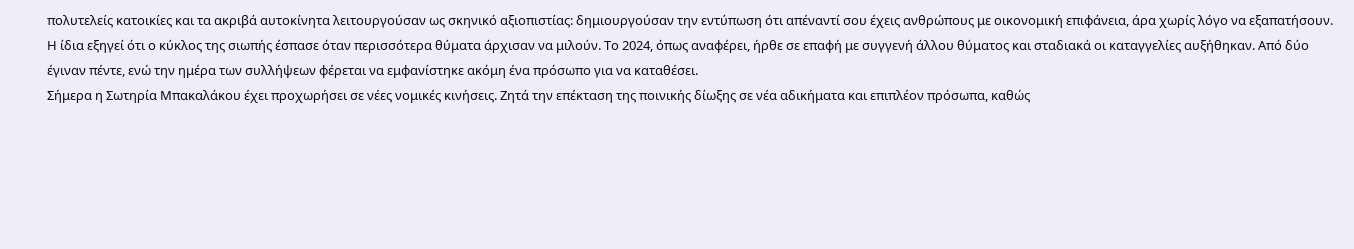πολυτελείς κατοικίες και τα ακριβά αυτοκίνητα λειτουργούσαν ως σκηνικό αξιοπιστίας: δημιουργούσαν την εντύπωση ότι απέναντί σου έχεις ανθρώπους με οικονομική επιφάνεια, άρα χωρίς λόγο να εξαπατήσουν.
Η ίδια εξηγεί ότι ο κύκλος της σιωπής έσπασε όταν περισσότερα θύματα άρχισαν να μιλούν. Το 2024, όπως αναφέρει, ήρθε σε επαφή με συγγενή άλλου θύματος και σταδιακά οι καταγγελίες αυξήθηκαν. Από δύο έγιναν πέντε, ενώ την ημέρα των συλλήψεων φέρεται να εμφανίστηκε ακόμη ένα πρόσωπο για να καταθέσει.
Σήμερα η Σωτηρία Μπακαλάκου έχει προχωρήσει σε νέες νομικές κινήσεις. Ζητά την επέκταση της ποινικής δίωξης σε νέα αδικήματα και επιπλέον πρόσωπα, καθώς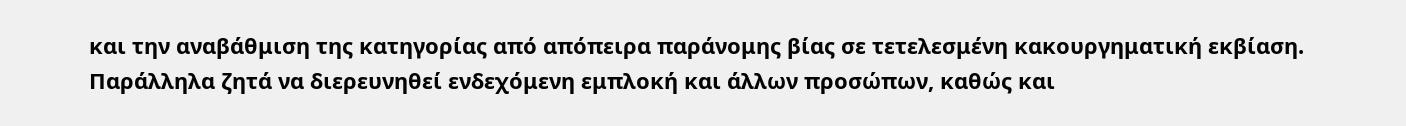και την αναβάθμιση της κατηγορίας από απόπειρα παράνομης βίας σε τετελεσμένη κακουργηματική εκβίαση. Παράλληλα ζητά να διερευνηθεί ενδεχόμενη εμπλοκή και άλλων προσώπων, καθώς και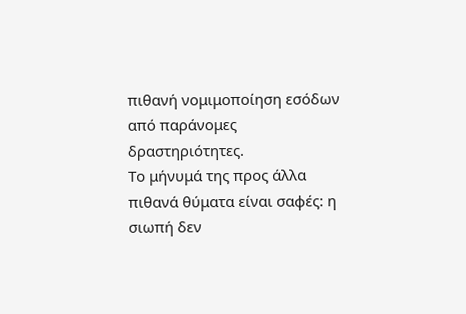πιθανή νομιμοποίηση εσόδων από παράνομες δραστηριότητες.
Το μήνυμά της προς άλλα πιθανά θύματα είναι σαφές: η σιωπή δεν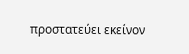προστατεύει εκείνον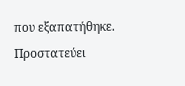που εξαπατήθηκε. Προστατεύει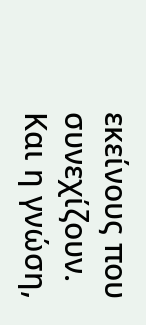εκείνους που συνεχίζουν. Και η γνώση,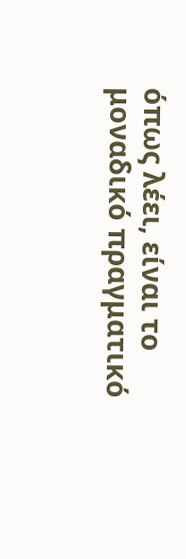όπως λέει, είναι το μοναδικό πραγματικό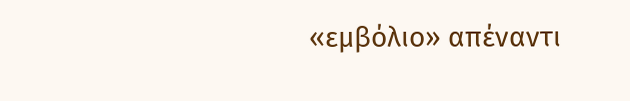«εμβόλιο» απέναντι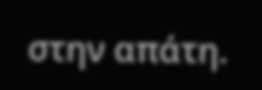στην απάτη.